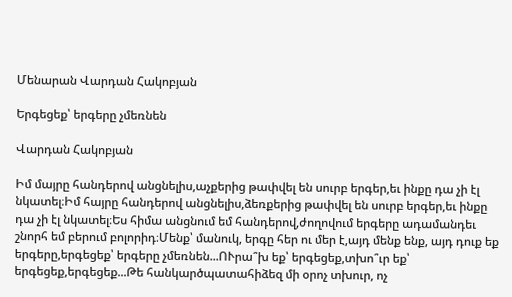Մենարան Վարդան Հակոբյան

Երգեցեք՝ երգերը չմեռնեն

Վարդան Հակոբյան

Իմ մայրը հանդերով անցնելիս,աչքերից թափվել են սուրբ երգեր,եւ ինքը դա չի էլ նկատել։Իմ հայրը հանդերով անցնելիս,ձեռքերից թափվել են սուրբ երգեր,եւ ինքը դա չի էլ նկատել։Ես հիմա անցնում եմ հանդերով,ժողովում երգերը ադամանդեւ շնորհ եմ բերում բոլորիդ։Մենք՝ մանուկ, երգը հեր ու մեր է,այդ մենք ենք, այդ դուք եք երգերը,երգեցեք՝ երգերը չմեռնեն...ՈՒրա՞խ եք՝ երգեցեք,տխո՞ւր եք՝ երգեցեք,երգեցեք...Թե հանկարծպատահիձեզ մի օրոչ տխուր, ոչ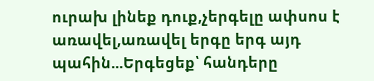ուրախ լինեք դուք,չերգելը ափսոս է առավել,առավել երգը երգ այդ պահին...Երգեցեք՝ հանդերը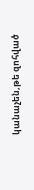կանաչեն,թե զոհված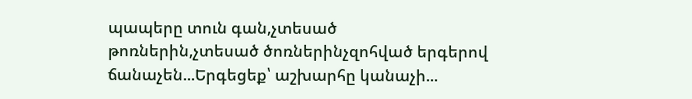պապերը տուն գան,չտեսած թոռներին,չտեսած ծոռներինչզոհված երգերով ճանաչեն...Երգեցեք՝ աշխարհը կանաչի...